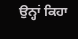ਉਨ੍ਹਾਂ ਕਿਹਾ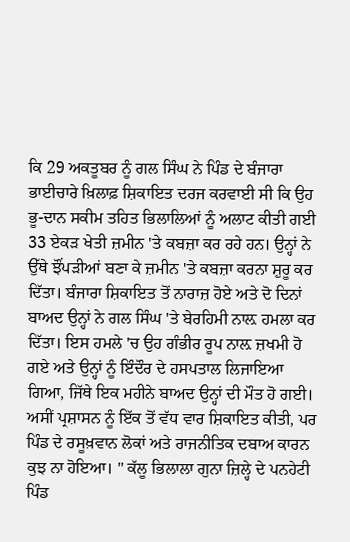ਕਿ 29 ਅਕਤੂਬਰ ਨੂੰ ਗਲ ਸਿੰਘ ਨੇ ਪਿੰਡ ਦੇ ਬੰਜਾਰਾ ਭਾਈਚਾਰੇ ਖ਼ਿਲਾਫ਼ ਸ਼ਿਕਾਇਤ ਦਰਜ ਕਰਵਾਈ ਸੀ ਕਿ ਉਹ ਭੂ-ਦਾਨ ਸਕੀਮ ਤਹਿਤ ਭਿਲਾਲਿਆਂ ਨੂੰ ਅਲਾਟ ਕੀਤੀ ਗਈ 33 ਏਕੜ ਖੇਤੀ ਜ਼ਮੀਨ 'ਤੇ ਕਬਜ਼ਾ ਕਰ ਰਹੇ ਹਨ। ਉਨ੍ਹਾਂ ਨੇ ਉੱਥੇ ਝੌਂਪੜੀਆਂ ਬਣਾ ਕੇ ਜ਼ਮੀਨ 'ਤੇ ਕਬਜ਼ਾ ਕਰਨਾ ਸ਼ੁਰੂ ਕਰ ਦਿੱਤਾ। ਬੰਜਾਰਾ ਸ਼ਿਕਾਇਤ ਤੋਂ ਨਾਰਾਜ਼ ਹੋਏ ਅਤੇ ਦੋ ਦਿਨਾਂ ਬਾਅਦ ਉਨ੍ਹਾਂ ਨੇ ਗਲ ਸਿੰਘ 'ਤੇ ਬੇਰਹਿਮੀ ਨਾਲ਼ ਹਮਲਾ ਕਰ ਦਿੱਤਾ। ਇਸ ਹਮਲੇ 'ਚ ਉਹ ਗੰਭੀਰ ਰੂਪ ਨਾਲ਼ ਜ਼ਖਮੀ ਹੋ ਗਏ ਅਤੇ ਉਨ੍ਹਾਂ ਨੂੰ ਇੰਦੌਰ ਦੇ ਹਸਪਤਾਲ ਲਿਜਾਇਆ ਗਿਆ, ਜਿੱਥੇ ਇਕ ਮਹੀਨੇ ਬਾਅਦ ਉਨ੍ਹਾਂ ਦੀ ਮੌਤ ਹੋ ਗਈ। ਅਸੀਂ ਪ੍ਰਸ਼ਾਸਨ ਨੂੰ ਇੱਕ ਤੋਂ ਵੱਧ ਵਾਰ ਸ਼ਿਕਾਇਤ ਕੀਤੀ, ਪਰ ਪਿੰਡ ਦੇ ਰਸੂਖ਼ਵਾਨ ਲੋਕਾਂ ਅਤੇ ਰਾਜਨੀਤਿਕ ਦਬਾਅ ਕਾਰਨ ਕੁਝ ਨਾ ਹੋਇਆ। " ਕੱਲੂ ਭਿਲਾਲਾ ਗੁਨਾ ਜ਼ਿਲ੍ਹੇ ਦੇ ਪਨਹੇਟੀ ਪਿੰਡ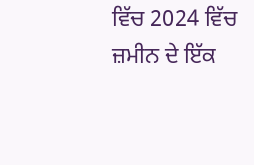ਵਿੱਚ 2024 ਵਿੱਚ ਜ਼ਮੀਨ ਦੇ ਇੱਕ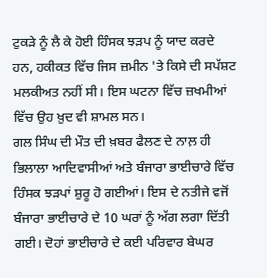ਟੁਕੜੇ ਨੂੰ ਲੈ ਕੇ ਹੋਈ ਹਿੰਸਕ ਝੜਪ ਨੂੰ ਯਾਦ ਕਰਦੇ ਹਨ, ਹਕੀਕਤ ਵਿੱਚ ਜਿਸ ਜ਼ਮੀਨ 'ਤੇ ਕਿਸੇ ਦੀ ਸਪੱਸ਼ਟ ਮਲਕੀਅਤ ਨਹੀਂ ਸੀ। ਇਸ ਘਟਨਾ ਵਿੱਚ ਜ਼ਖਮੀਆਂ ਵਿੱਚ ਉਹ ਖ਼ੁਦ ਵੀ ਸ਼ਾਮਲ ਸਨ।
ਗਲ ਸਿੰਘ ਦੀ ਮੌਤ ਦੀ ਖ਼ਬਰ ਫੈਲਣ ਦੇ ਨਾਲ਼ ਹੀ ਭਿਲਾਲਾ ਆਦਿਵਾਸੀਆਂ ਅਤੇ ਬੰਜਾਰਾ ਭਾਈਚਾਰੇ ਵਿੱਚ ਹਿੰਸਕ ਝੜਪਾਂ ਸ਼ੁਰੂ ਹੋ ਗਈਆਂ। ਇਸ ਦੇ ਨਤੀਜੇ ਵਜੋਂ ਬੰਜਾਰਾ ਭਾਈਚਾਰੇ ਦੇ 10 ਘਰਾਂ ਨੂੰ ਅੱਗ ਲਗਾ ਦਿੱਤੀ ਗਈ। ਦੋਹਾਂ ਭਾਈਚਾਰੇ ਦੇ ਕਈ ਪਰਿਵਾਰ ਬੇਘਰ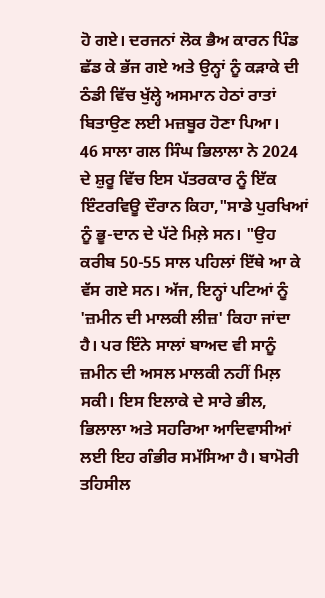ਹੋ ਗਏ। ਦਰਜਨਾਂ ਲੋਕ ਭੈਅ ਕਾਰਨ ਪਿੰਡ ਛੱਡ ਕੇ ਭੱਜ ਗਏ ਅਤੇ ਉਨ੍ਹਾਂ ਨੂੰ ਕੜਾਕੇ ਦੀ ਠੰਡੀ ਵਿੱਚ ਖੁੱਲ੍ਹੇ ਅਸਮਾਨ ਹੇਠਾਂ ਰਾਤਾਂ ਬਿਤਾਉਣ ਲਈ ਮਜ਼ਬੂਰ ਹੋਣਾ ਪਿਆ।
46 ਸਾਲਾ ਗਲ ਸਿੰਘ ਭਿਲਾਲਾ ਨੇ 2024 ਦੇ ਸ਼ੁਰੂ ਵਿੱਚ ਇਸ ਪੱਤਰਕਾਰ ਨੂੰ ਇੱਕ ਇੰਟਰਵਿਊ ਦੌਰਾਨ ਕਿਹਾ,"ਸਾਡੇ ਪੁਰਖਿਆਂ ਨੂੰ ਭੂ-ਦਾਨ ਦੇ ਪੱਟੇ ਮਿਲ਼ੇ ਸਨ। "ਉਹ ਕਰੀਬ 50-55 ਸਾਲ ਪਹਿਲਾਂ ਇੱਥੇ ਆ ਕੇ ਵੱਸ ਗਏ ਸਨ। ਅੱਜ, ਇਨ੍ਹਾਂ ਪਟਿਆਂ ਨੂੰ 'ਜ਼ਮੀਨ ਦੀ ਮਾਲਕੀ ਲੀਜ਼' ਕਿਹਾ ਜਾਂਦਾ ਹੈ। ਪਰ ਇੰਨੇ ਸਾਲਾਂ ਬਾਅਦ ਵੀ ਸਾਨੂੰ ਜ਼ਮੀਨ ਦੀ ਅਸਲ ਮਾਲਕੀ ਨਹੀਂ ਮਿਲ਼ ਸਕੀ। ਇਸ ਇਲਾਕੇ ਦੇ ਸਾਰੇ ਭੀਲ, ਭਿਲਾਲਾ ਅਤੇ ਸਹਰਿਆ ਆਦਿਵਾਸੀਆਂ ਲਈ ਇਹ ਗੰਭੀਰ ਸਮੱਸਿਆ ਹੈ। ਬਾਮੋਰੀ ਤਹਿਸੀਲ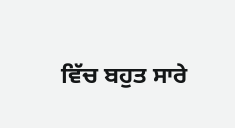ਵਿੱਚ ਬਹੁਤ ਸਾਰੇ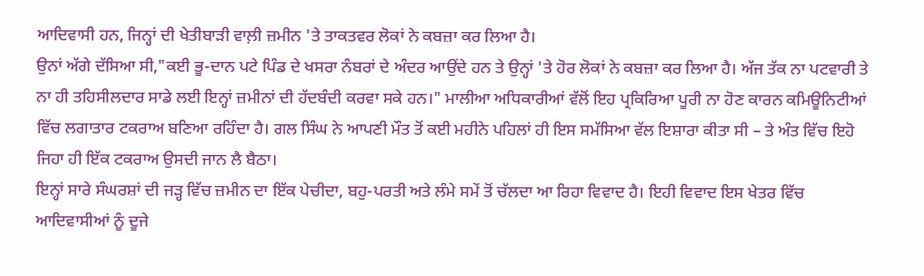ਆਦਿਵਾਸੀ ਹਨ, ਜਿਨ੍ਹਾਂ ਦੀ ਖੇਤੀਬਾੜੀ ਵਾਲ਼ੀ ਜ਼ਮੀਨ 'ਤੇ ਤਾਕਤਵਰ ਲੋਕਾਂ ਨੇ ਕਬਜ਼ਾ ਕਰ ਲਿਆ ਹੈ।
ਉਨਾਂ ਅੱਗੇ ਦੱਸਿਆ ਸੀ,"ਕਈ ਭੂ-ਦਾਨ ਪਟੇ ਪਿੰਡ ਦੇ ਖਸਰਾ ਨੰਬਰਾਂ ਦੇ ਅੰਦਰ ਆਉਂਦੇ ਹਨ ਤੇ ਉਨ੍ਹਾਂ 'ਤੇ ਹੋਰ ਲੋਕਾਂ ਨੇ ਕਬਜ਼ਾ ਕਰ ਲਿਆ ਹੈ। ਅੱਜ ਤੱਕ ਨਾ ਪਟਵਾਰੀ ਤੇ ਨਾ ਹੀ ਤਹਿਸੀਲਦਾਰ ਸਾਡੇ ਲਈ ਇਨ੍ਹਾਂ ਜ਼ਮੀਨਾਂ ਦੀ ਹੱਦਬੰਦੀ ਕਰਵਾ ਸਕੇ ਹਨ।" ਮਾਲੀਆ ਅਧਿਕਾਰੀਆਂ ਵੱਲੋਂ ਇਹ ਪ੍ਰਕਿਰਿਆ ਪੂਰੀ ਨਾ ਹੋਣ ਕਾਰਨ ਕਮਿਊਨਿਟੀਆਂ ਵਿੱਚ ਲਗਾਤਾਰ ਟਕਰਾਅ ਬਣਿਆ ਰਹਿੰਦਾ ਹੈ। ਗਲ ਸਿੰਘ ਨੇ ਆਪਣੀ ਮੌਤ ਤੋਂ ਕਈ ਮਹੀਨੇ ਪਹਿਲਾਂ ਹੀ ਇਸ ਸਮੱਸਿਆ ਵੱਲ ਇਸ਼ਾਰਾ ਕੀਤਾ ਸੀ – ਤੇ ਅੰਤ ਵਿੱਚ ਇਹੋ ਜਿਹਾ ਹੀ ਇੱਕ ਟਕਰਾਅ ਉਸਦੀ ਜਾਨ ਲੈ ਬੈਠਾ।
ਇਨ੍ਹਾਂ ਸਾਰੇ ਸੰਘਰਸ਼ਾਂ ਦੀ ਜੜ੍ਹ ਵਿੱਚ ਜ਼ਮੀਨ ਦਾ ਇੱਕ ਪੇਚੀਦਾ, ਬਹੁ-ਪਰਤੀ ਅਤੇ ਲੰਮੇ ਸਮੇਂ ਤੋਂ ਚੱਲਦਾ ਆ ਰਿਹਾ ਵਿਵਾਦ ਹੈ। ਇਹੀ ਵਿਵਾਦ ਇਸ ਖੇਤਰ ਵਿੱਚ ਆਦਿਵਾਸੀਆਂ ਨੂੰ ਦੂਜੇ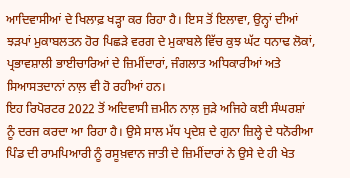ਆਦਿਵਾਸੀਆਂ ਦੇ ਖਿਲਾਫ਼ ਖੜ੍ਹਾ ਕਰ ਰਿਹਾ ਹੈ। ਇਸ ਤੋਂ ਇਲਾਵਾ, ਉਨ੍ਹਾਂ ਦੀਆਂ ਝੜਪਾਂ ਮੁਕਾਬਲਤਨ ਹੋਰ ਪਿਛੜੇ ਵਰਗ ਦੇ ਮੁਕਾਬਲੇ ਵਿੱਚ ਕੁਝ ਘੱਟ ਧਨਾਢ ਲੋਕਾਂ, ਪ੍ਰਭਾਵਸ਼ਾਲੀ ਭਾਈਚਾਰਿਆਂ ਦੇ ਜ਼ਿਮੀਂਦਾਰਾਂ, ਜੰਗਲਾਤ ਅਧਿਕਾਰੀਆਂ ਅਤੇ ਸਿਆਸਤਦਾਨਾਂ ਨਾਲ਼ ਵੀ ਹੋ ਰਹੀਆਂ ਹਨ।
ਇਹ ਰਿਪੋਰਟਰ 2022 ਤੋਂ ਅਦਿਵਾਸੀ ਜ਼ਮੀਨ ਨਾਲ਼ ਜੁੜੇ ਅਜਿਹੇ ਕਈ ਸੰਘਰਸ਼ਾਂ ਨੂੰ ਦਰਜ ਕਰਦਾ ਆ ਰਿਹਾ ਹੈ। ਉਸੇ ਸਾਲ ਮੱਧ ਪ੍ਰਦੇਸ਼ ਦੇ ਗੁਨਾ ਜ਼ਿਲ੍ਹੇ ਦੇ ਧਨੋਰੀਆ ਪਿੰਡ ਦੀ ਰਾਮਪਿਆਰੀ ਨੂੰ ਰਸੂਖ਼ਵਾਨ ਜਾਤੀ ਦੇ ਜ਼ਿਮੀਂਦਾਰਾਂ ਨੇ ਉਸੇ ਦੇ ਹੀ ਖੇਤ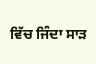ਵਿੱਚ ਜਿੰਦਾ ਸਾੜ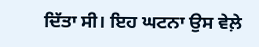ਦਿੱਤਾ ਸੀ। ਇਹ ਘਟਨਾ ਉਸ ਵੇਲ਼ੇ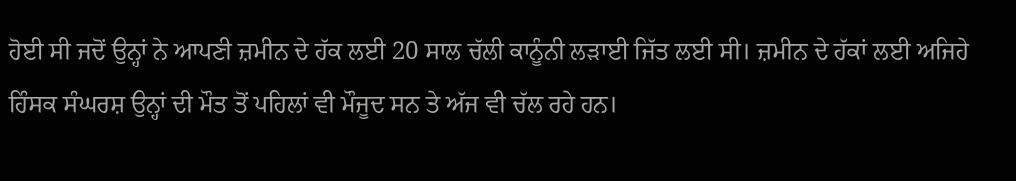ਹੋਈ ਸੀ ਜਦੋਂ ਉਨ੍ਹਾਂ ਨੇ ਆਪਣੀ ਜ਼ਮੀਨ ਦੇ ਹੱਕ ਲਈ 20 ਸਾਲ ਚੱਲੀ ਕਾਨੂੰਨੀ ਲੜਾਈ ਜਿੱਤ ਲਈ ਸੀ। ਜ਼ਮੀਨ ਦੇ ਹੱਕਾਂ ਲਈ ਅਜਿਹੇ ਹਿੰਸਕ ਸੰਘਰਸ਼ ਉਨ੍ਹਾਂ ਦੀ ਮੌਤ ਤੋਂ ਪਹਿਲਾਂ ਵੀ ਮੌਜੂਦ ਸਨ ਤੇ ਅੱਜ ਵੀ ਚੱਲ ਰਹੇ ਹਨ।